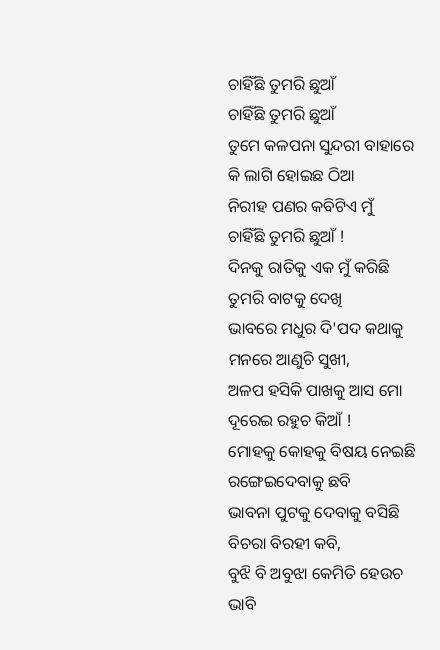ଚାହିଁଛି ତୁମରି ଛୁଆଁ
ଚାହିଁଛି ତୁମରି ଛୁଆଁ
ତୁମେ କଳପନା ସୁନ୍ଦରୀ ବାହାରେ
କି ଲାଗି ହୋଇଛ ଠିଆ
ନିରୀହ ପଣର କବିଟିଏ ମୁଁ
ଚାହିଁଛି ତୁମରି ଛୁଆଁ !
ଦିନକୁ ରାତିକୁ ଏକ ମୁଁ କରିଛି
ତୁମରି ବାଟକୁ ଦେଖି
ଭାବରେ ମଧୁର ଦି'ପଦ କଥାକୁ
ମନରେ ଆଣୁଚି ସୁଖୀ,
ଅଳପ ହସିକି ପାଖକୁ ଆସ ମୋ
ଦୂରେଇ ରହୁଚ କିଆଁ !
ମୋହକୁ କୋହକୁ ବିଷୟ ନେଇଛି
ରଙ୍ଗେଇଦେବାକୁ ଛବି
ଭାବନା ପୁଟକୁ ଦେବାକୁ ବସିଛି
ବିଚରା ବିରହୀ କବି,
ବୁଝି ବି ଅବୁଝା କେମିତି ହେଉଚ
ଭାବି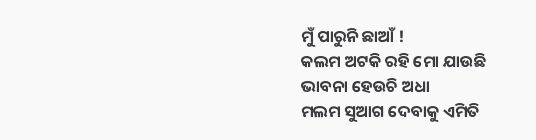ମୁଁ ପାରୁନି ଛାଆଁ !
କଲମ ଅଟକି ରହି ମୋ ଯାଉଛି
ଭାବନା ହେଉଚି ଅଧା
ମଲମ ସୁଆଗ ଦେବାକୁ ଏମିତି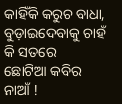କାହିଁକି କରୁଚ ବାଧା,
ବୁଡ଼ାଇଦେବାକୁ ଚାହଁ କି ସତରେ
ଛୋଟିଆ କବିର ନାଆଁ !